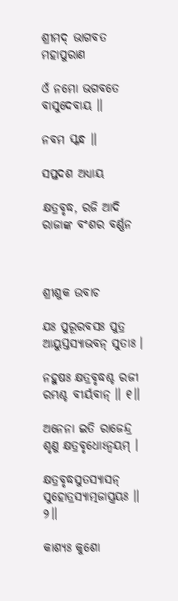ଶ୍ରୀମଦ୍ ଭାଗବତ ମହାପୁରାଣ

ଓଁ ନମୋ ଭଗବତେ ବାସୁଦେବାୟ ॥

ନବମ ସ୍କନ୍ଧ ॥

ସପ୍ତଦଶ ଅଧ୍ୟାୟ

କ୍ଷତ୍ରବୃଦ୍ଧ, ରଜି ଆଦି ରାଜାଙ୍କ ବଂଶର ବର୍ଣ୍ଣନ



ଶ୍ରୀଶୁକ ଉବାଚ

ଯଃ ପୁରୂରବସଃ ପୁତ୍ର ଆୟୁସ୍ତସ୍ୟାଭବନ୍ ସୁତାଃ ।

ନହୁଷଃ କ୍ଷତ୍ରବୃଦ୍ଧଶ୍ଚ ରଜୀ ରମ୍ଭଶ୍ଚ ବୀର୍ୟବାନ୍ ॥ ୧॥

ଅନେନା ଇତି ରାଜେନ୍ଦ୍ର ଶୃଣୁ କ୍ଷତ୍ରବୃଧୋଽନ୍ୱୟମ୍ ।

କ୍ଷତ୍ରବୃଦ୍ଧସୁତସ୍ୟାସନ୍ ସୁହୋତ୍ରସ୍ୟାତ୍ମଜାସ୍ତ୍ରୟଃ ॥ ୨॥

କାଶ୍ୟଃ କୁଶୋ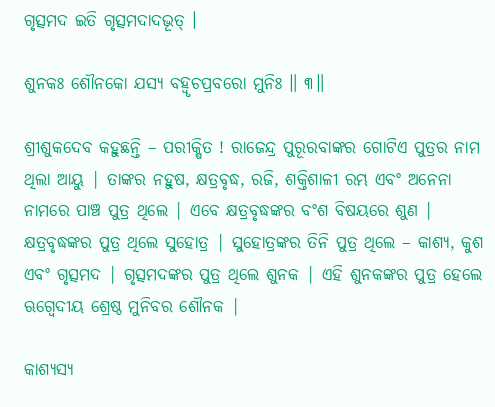ଗୃତ୍ସମଦ ଇତି ଗୃତ୍ସମଦାଦଭୂତ୍ ।

ଶୁନକଃ ଶୌନକୋ ଯସ୍ୟ ବହ୍ୱୃଚପ୍ରବରୋ ମୁନିଃ ॥ ୩॥

ଶ୍ରୀଶୁକଦେବ କହୁଛନ୍ତି – ପରୀକ୍ଷିତ ! ରାଜେନ୍ଦ୍ର ପୁରୂରବାଙ୍କର ଗୋଟିଏ ପୁତ୍ରର ନାମ ଥିଲା ଆୟୁ | ତାଙ୍କର ନହୁଷ, କ୍ଷତ୍ରବୃଦ୍ଧ, ରଜି, ଶକ୍ତିଶାଳୀ ରମ୍ଭ ଏବଂ ଅନେନା ନାମରେ ପାଞ୍ଚ ପୁତ୍ର ଥିଲେ | ଏବେ କ୍ଷତ୍ରବୃଦ୍ଧଙ୍କର ବଂଶ ବିଷୟରେ ଶୁଣ | କ୍ଷତ୍ରବୃଦ୍ଧଙ୍କର ପୁତ୍ର ଥିଲେ ସୁହୋତ୍ର | ସୁହୋତ୍ରଙ୍କର ତିନି ପୁତ୍ର ଥିଲେ – କାଶ୍ୟ, କୁଶ ଏବଂ ଗୃତ୍ସମଦ | ଗୃତ୍ସମଦଙ୍କର ପୁତ୍ର ଥିଲେ ଶୁନକ | ଏହି ଶୁନକଙ୍କର ପୁତ୍ର ହେଲେ ଋଗ୍ବେଦୀୟ ଶ୍ରେଷ୍ଠ ମୁନିବର ଶୌନକ |

କାଶ୍ୟସ୍ୟ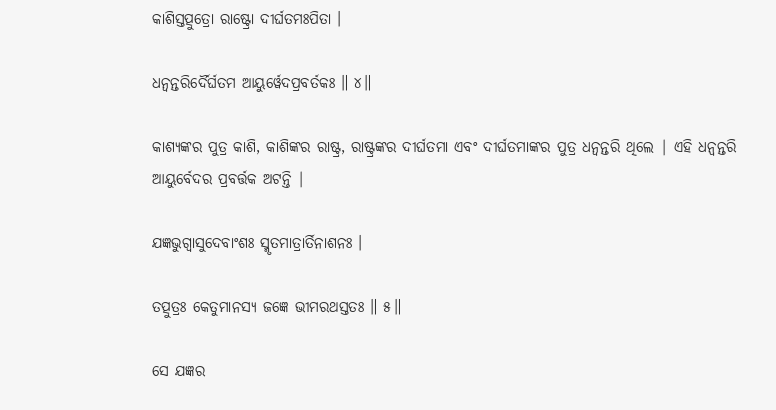କାଶିସ୍ତତ୍ପୁତ୍ରୋ ରାଷ୍ଟ୍ରୋ ଦୀର୍ଘତମଃପିତା ।

ଧନ୍ୱନ୍ତରିର୍ଦୈର୍ଘତମ ଆୟୁର୍ୱେଦପ୍ରବର୍ତକଃ ॥ ୪॥

କାଶ୍ୟଙ୍କର ପୁତ୍ର କାଶି, କାଶିଙ୍କର ରାଷ୍ଟ୍ର, ରାଷ୍ଟ୍ରଙ୍କର ଦୀର୍ଘତମା ଏବଂ ଦୀର୍ଘତମାଙ୍କର ପୁତ୍ର ଧନ୍ବନ୍ତରି ଥିଲେ | ଏହି ଧନ୍ବନ୍ତରି ଆୟୁର୍ବେଦର ପ୍ରବର୍ତ୍ତକ ଅଟନ୍ତି |

ଯଜ୍ଞଭୁଗ୍ୱାସୁଦେବାଂଶଃ ସ୍ମୃତମାତ୍ରାର୍ତିନାଶନଃ ।

ତତ୍ପୁତ୍ରଃ କେତୁମାନସ୍ୟ ଜଜ୍ଞେ ଭୀମରଥସ୍ତତଃ ॥ ୫॥

ସେ ଯଜ୍ଞର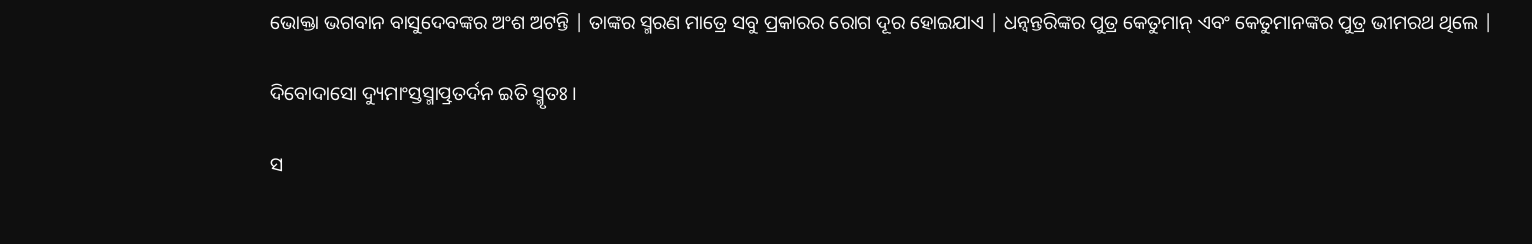ଭୋକ୍ତା ଭଗବାନ ବାସୁଦେବଙ୍କର ଅଂଶ ଅଟନ୍ତି | ତାଙ୍କର ସ୍ମରଣ ମାତ୍ରେ ସବୁ ପ୍ରକାରର ରୋଗ ଦୂର ହୋଇଯାଏ | ଧନ୍ବନ୍ତରିଙ୍କର ପୁତ୍ର କେତୁମାନ୍ ଏବଂ କେତୁମାନଙ୍କର ପୁତ୍ର ଭୀମରଥ ଥିଲେ |

ଦିବୋଦାସୋ ଦ୍ୟୁମାଂସ୍ତସ୍ମାତ୍ପ୍ରତର୍ଦନ ଇତି ସ୍ମୃତଃ ।

ସ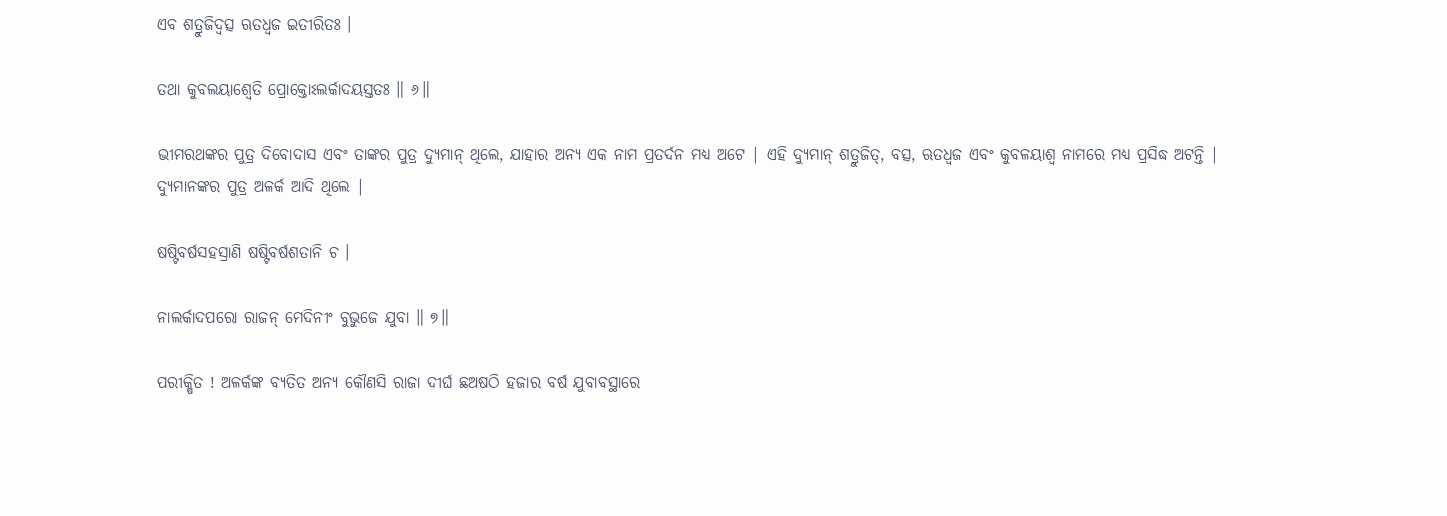ଏବ ଶତ୍ରୁଜିଦ୍ୱତ୍ସ ଋତଧ୍ୱଜ ଇତୀରିତଃ ।

ତଥା କୁବଲୟାଶ୍ୱେତି ପ୍ରୋକ୍ତୋଽଲର୍କାଦୟସ୍ତତଃ ॥ ୬॥

ଭୀମରଥଙ୍କର ପୁତ୍ର ଦିବୋଦାସ ଏବଂ ତାଙ୍କର ପୁତ୍ର ଦ୍ୟୁମାନ୍ ଥିଲେ, ଯାହାର ଅନ୍ୟ ଏକ ନାମ ପ୍ରତର୍ଦନ ମଧ୍ୟ ଅଟେ | ଏହି ଦ୍ୟୁମାନ୍ ଶତ୍ରୁଜିତ୍, ବତ୍ସ, ଋତଧ୍ବଜ ଏବଂ କୁବଳୟାଶ୍ବ ନାମରେ ମଧ୍ୟ ପ୍ରସିଦ୍ଧ ଅଟନ୍ତି | ଦ୍ୟୁମାନଙ୍କର ପୁତ୍ର ଅଳର୍କ ଆଦି ଥିଲେ |

ଷଷ୍ଟିବର୍ଷସହସ୍ରାଣି ଷଷ୍ଟିବର୍ଷଶତାନି ଚ ।

ନାଲର୍କାଦପରୋ ରାଜନ୍ ମେଦିନୀଂ ବୁଭୁଜେ ଯୁବା ॥ ୭॥

ପରୀକ୍ଷିତ ! ଅଳର୍କଙ୍କ ବ୍ୟତିତ ଅନ୍ୟ କୌଣସି ରାଜା ଦୀର୍ଘ ଛଅଷଠି ହଜାର ବର୍ଷ ଯୁବାବସ୍ଥାରେ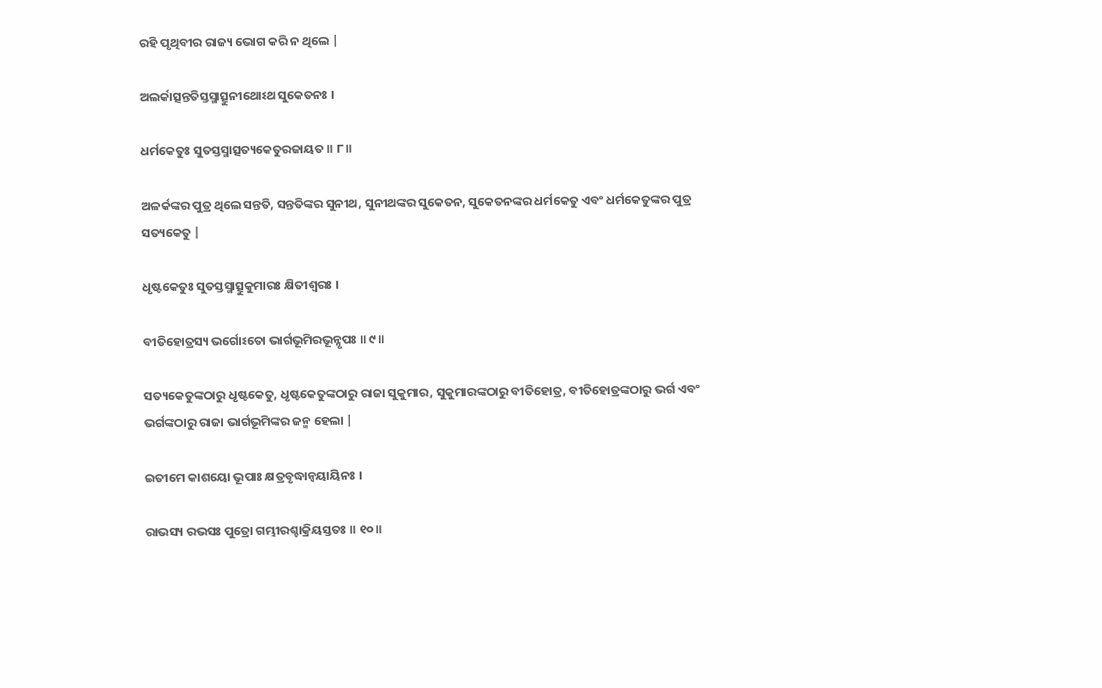ରହି ପୃଥିବୀର ରାଜ୍ୟ ଭୋଗ କରି ନ ଥିଲେ |

ଅଲର୍କାତ୍ସନ୍ତତିସ୍ତସ୍ମାତ୍ସୁନୀଥୋଽଥ ସୁକେତନଃ ।

ଧର୍ମକେତୁଃ ସୁତସ୍ତସ୍ମାତ୍ସତ୍ୟକେତୁରଜାୟତ ॥ ୮॥

ଅଳର୍କଙ୍କର ପୁତ୍ର ଥିଲେ ସନ୍ତତି, ସନ୍ତତିଙ୍କର ସୁନୀଥ, ସୁନୀଥଙ୍କର ସୁକେତନ, ସୁକେତନଙ୍କର ଧର୍ମକେତୁ ଏବଂ ଧର୍ମକେତୁଙ୍କର ପୁତ୍ର ସତ୍ୟକେତୁ |

ଧୃଷ୍ଟକେତୁଃ ସୁତସ୍ତସ୍ମାତ୍ସୁକୁମାରଃ କ୍ଷିତୀଶ୍ୱରଃ ।

ବୀତିହୋତ୍ରସ୍ୟ ଭର୍ଗୋଽତୋ ଭାର୍ଗଭୂମିରଭୂନ୍ନୃପଃ ॥ ୯॥

ସତ୍ୟକେତୁଙ୍କଠାରୁ ଧୃଷ୍ଟକେତୁ, ଧୃଷ୍ଟକେତୁଙ୍କଠାରୁ ରାଜା ସୁକୁମାର, ସୁକୁମାରଙ୍କଠାରୁ ବୀତିହୋତ୍ର, ବୀତିହୋତ୍ରଙ୍କଠାରୁ ଭର୍ଗ ଏବଂ ଭର୍ଗଙ୍କଠାରୁ ରାଜା ଭାର୍ଗଭୂମିଙ୍କର ଜନ୍ମ ହେଲା |

ଇତୀମେ କାଶୟୋ ଭୂପାଃ କ୍ଷତ୍ରବୃଦ୍ଧାନ୍ୱୟାୟିନଃ ।

ରାଭସ୍ୟ ରଭସଃ ପୁତ୍ରୋ ଗମ୍ଭୀରଶ୍ଚାକ୍ରିୟସ୍ତତଃ ॥ ୧୦॥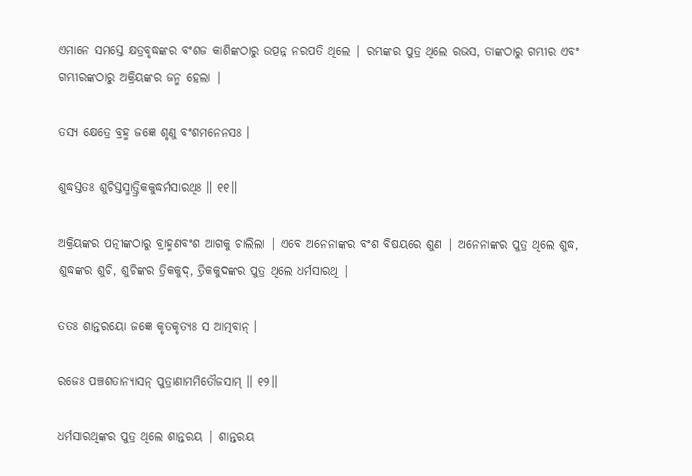ଏମାନେ ସମସ୍ତେ କ୍ଷତ୍ରବୃଦ୍ଧଙ୍କର ବଂଶଜ କାଶିଙ୍କଠାରୁ ଉତ୍ପନ୍ନ ନରପତି ଥିଲେ | ରମ୍ଭଙ୍କର ପୁତ୍ର ଥିଲେ ରଭସ, ତାଙ୍କଠାରୁ ଗମ୍ଭୀର ଏବଂ ଗମ୍ଭୀରଙ୍କଠାରୁ ଅକ୍ରିୟଙ୍କର ଜନ୍ମ ହେଲା |

ତସ୍ୟ କ୍ଷେତ୍ରେ ବ୍ରହ୍ମ ଜଜ୍ଞେ ଶୃଣୁ ବଂଶମନେନସଃ ।

ଶୁଦ୍ଧସ୍ତତଃ ଶୁଚିସ୍ତସ୍ମାତ୍ତ୍ରିକକୁଦ୍ଧର୍ମସାରଥିଃ ॥ ୧୧॥

ଅକ୍ରିୟଙ୍କର ପତ୍ନୀଙ୍କଠାରୁ ବ୍ରାହ୍ମଣବଂଶ ଆଗକୁ ଚାଲିଲା | ଏବେ ଅନେନାଙ୍କର ବଂଶ ବିଷୟରେ ଶୁଣ | ଅନେନାଙ୍କର ପୁତ୍ର ଥିଲେ ଶୁଦ୍ଧ, ଶୁଦ୍ଧଙ୍କର ଶୁଚି, ଶୁଚିଙ୍କର ତ୍ରିକକୁଦ୍, ତ୍ରିକକୁଦଙ୍କର ପୁତ୍ର ଥିଲେ ଧର୍ମସାରଥି |

ତତଃ ଶାନ୍ତରୟୋ ଜଜ୍ଞେ କୃତକୃତ୍ୟଃ ସ ଆତ୍ମବାନ୍ ।

ରଜେଃ ପଞ୍ଚଶତାନ୍ୟାସନ୍ ପୁତ୍ରାଣାମମିତୌଜସାମ୍ ॥ ୧୨॥

ଧର୍ମସାରଥିଙ୍କର ପୁତ୍ର ଥିଲେ ଶାନ୍ତରୟ | ଶାନ୍ତରୟ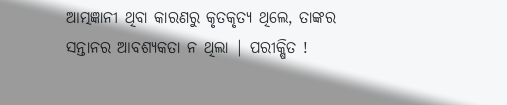ଆତ୍ମଜ୍ଞାନୀ ଥିବା କାରଣରୁ କୃତକୃତ୍ୟ ଥିଲେ, ତାଙ୍କର ସନ୍ତାନର ଆବଶ୍ୟକତା ନ ଥିଲା | ପରୀକ୍ଷିତ !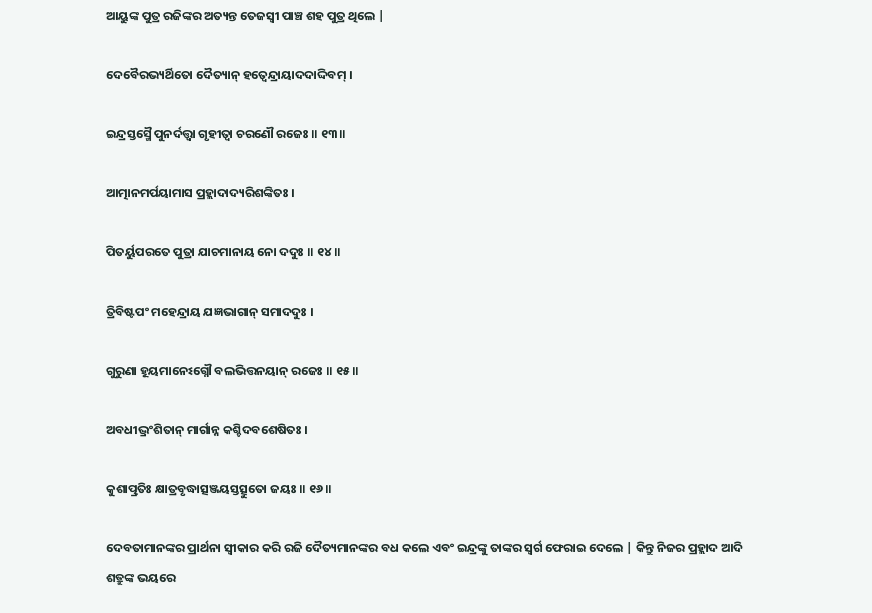ଆୟୁଙ୍କ ପୁତ୍ର ରଜିଙ୍କର ଅତ୍ୟନ୍ତ ତେଜସ୍ବୀ ପାଞ୍ଚ ଶହ ପୁତ୍ର ଥିଲେ |

ଦେବୈରଭ୍ୟର୍ଥିତୋ ଦୈତ୍ୟାନ୍ ହତ୍ୱେନ୍ଦ୍ରାୟାଦଦାଦ୍ଦିବମ୍ ।

ଇନ୍ଦ୍ରସ୍ତସ୍ମୈ ପୁନର୍ଦତ୍ତ୍ୱା ଗୃହୀତ୍ୱା ଚରଣୌ ରଜେଃ ॥ ୧୩॥

ଆତ୍ମାନମର୍ପୟାମାସ ପ୍ରହ୍ଲାଦାଦ୍ୟରିଶଙ୍କିତଃ ।

ପିତର୍ୟୁପରତେ ପୁତ୍ରା ଯାଚମାନାୟ ନୋ ଦଦୁଃ ॥ ୧୪॥

ତ୍ରିବିଷ୍ଟପଂ ମହେନ୍ଦ୍ରାୟ ଯଜ୍ଞଭାଗାନ୍ ସମାଦଦୁଃ ।

ଗୁରୁଣା ହୂୟମାନେଽଗ୍ନୌ ବଲଭିତ୍ତନୟାନ୍ ରଜେଃ ॥ ୧୫॥

ଅବଧୀଦ୍ଭ୍ରଂଶିତାନ୍ ମାର୍ଗାନ୍ନ କଶ୍ଚିଦବଶେଷିତଃ ।

କୁଶାତ୍ପ୍ରତିଃ କ୍ଷାତ୍ରବୃଦ୍ଧାତ୍ସଞ୍ଜୟସ୍ତତ୍ସୁତୋ ଜୟଃ ॥ ୧୬॥

ଦେବତାମାନଙ୍କର ପ୍ରାର୍ଥନା ସ୍ବୀକାର କରି ରଜି ଦୈତ୍ୟମାନଙ୍କର ବଧ କଲେ ଏବଂ ଇନ୍ଦ୍ରଙ୍କୁ ତାଙ୍କର ସ୍ବର୍ଗ ଫେରାଇ ଦେଲେ | କିନ୍ତୁ ନିଜର ପ୍ରହ୍ଲାଦ ଆଦି ଶତ୍ରୁଙ୍କ ଭୟରେ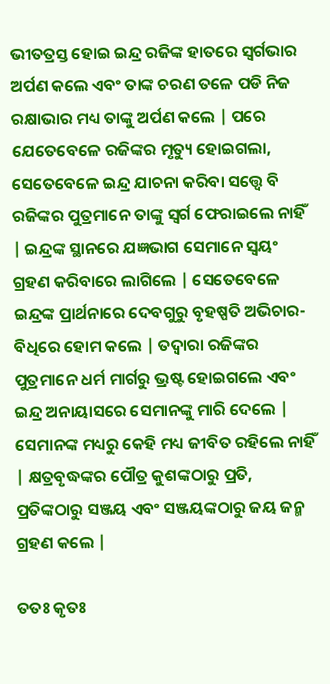ଭୀତତ୍ରସ୍ତ ହୋଇ ଇନ୍ଦ୍ର ରଜିଙ୍କ ହାତରେ ସ୍ବର୍ଗଭାର ଅର୍ପଣ କଲେ ଏବଂ ତାଙ୍କ ଚରଣ ତଳେ ପଡି ନିଜ ରକ୍ଷାଭାର ମଧ୍ୟ ତାଙ୍କୁ ଅର୍ପଣ କଲେ | ପରେ ଯେତେବେଳେ ରଜିଙ୍କର ମୃତ୍ୟୁ ହୋଇଗଲା, ସେତେବେଳେ ଇନ୍ଦ୍ର ଯାଚନା କରିବା ସତ୍ତ୍ବେ ବି ରଜିଙ୍କର ପୁତ୍ରମାନେ ତାଙ୍କୁ ସ୍ବର୍ଗ ଫେରାଇଲେ ନାହିଁ | ଇନ୍ଦ୍ରଙ୍କ ସ୍ଥାନରେ ଯଜ୍ଞଭାଗ ସେମାନେ ସ୍ବୟଂ ଗ୍ରହଣ କରିବାରେ ଲାଗିଲେ | ସେତେବେଳେ ଇନ୍ଦ୍ରଙ୍କ ପ୍ରାର୍ଥନାରେ ଦେବଗୁରୁ ବୃହଷ୍ପତି ଅଭିଚାର-ବିଧିରେ ହୋମ କଲେ | ତଦ୍ବାରା ରଜିଙ୍କର ପୁତ୍ରମାନେ ଧର୍ମ ମାର୍ଗରୁ ଭ୍ରଷ୍ଟ ହୋଇଗଲେ ଏବଂ ଇନ୍ଦ୍ର ଅନାୟାସରେ ସେମାନଙ୍କୁ ମାରି ଦେଲେ | ସେମାନଙ୍କ ମଧ୍ୟରୁ କେହି ମଧ୍ୟ ଜୀବିତ ରହିଲେ ନାହିଁ | କ୍ଷତ୍ରବୃଦ୍ଧଙ୍କର ପୌତ୍ର କୁଶଙ୍କଠାରୁ ପ୍ରତି, ପ୍ରତିଙ୍କଠାରୁ ସଞ୍ଜୟ ଏବଂ ସଞ୍ଜୟଙ୍କଠାରୁ ଜୟ ଜନ୍ମ ଗ୍ରହଣ କଲେ |

ତତଃ କୃତଃ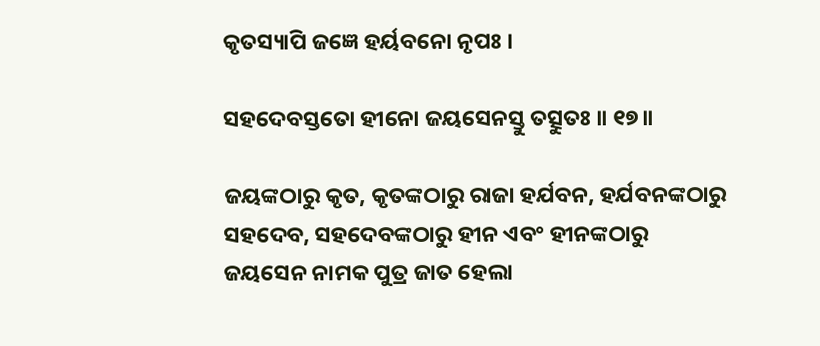କୃତସ୍ୟାପି ଜଜ୍ଞେ ହର୍ୟବନୋ ନୃପଃ ।

ସହଦେବସ୍ତତୋ ହୀନୋ ଜୟସେନସ୍ତୁ ତତ୍ସୁତଃ ॥ ୧୭॥

ଜୟଙ୍କଠାରୁ କୃତ, କୃତଙ୍କଠାରୁ ରାଜା ହର୍ଯବନ, ହର୍ଯବନଙ୍କଠାରୁ ସହଦେବ, ସହଦେବଙ୍କଠାରୁ ହୀନ ଏବଂ ହୀନଙ୍କଠାରୁ ଜୟସେନ ନାମକ ପୁତ୍ର ଜାତ ହେଲା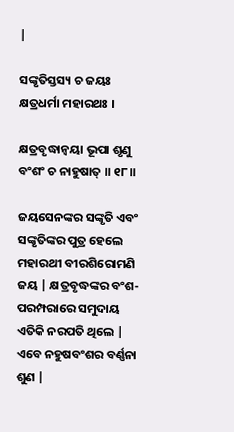|

ସଙ୍କୃତିସ୍ତସ୍ୟ ଚ ଜୟଃ କ୍ଷତ୍ରଧର୍ମା ମହାରଥଃ ।

କ୍ଷତ୍ରବୃଦ୍ଧାନ୍ୱୟା ଭୂପା ଶୃଣୁ ବଂଶଂ ଚ ନାହୁଷାତ୍ ॥ ୧୮॥

ଜୟସେନଙ୍କର ସଙ୍କୃତି ଏବଂ ସଙ୍କୃତିଙ୍କର ପୁତ୍ର ହେଲେ ମହାରଥୀ ବୀରଶିରୋମଣି ଜୟ | କ୍ଷତ୍ରବୃଦ୍ଧଙ୍କର ବଂଶ-ପରମ୍ପରାରେ ସମୁଦାୟ ଏତିକି ନରପତି ଥିଲେ | ଏବେ ନହୁଷବଂଶର ବର୍ଣ୍ଣନା ଶୁଣ |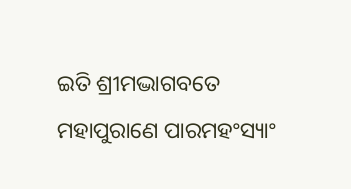ଇତି ଶ୍ରୀମଦ୍ଭାଗବତେ ମହାପୁରାଣେ ପାରମହଂସ୍ୟାଂ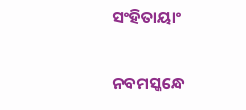ସଂହିତାୟାଂ

ନବମସ୍କନ୍ଧେ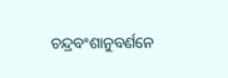ଚନ୍ଦ୍ରବଂଶାନୁବର୍ଣନେ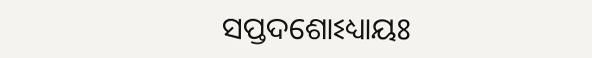ସପ୍ତଦଶୋଽଧ୍ୟାୟଃ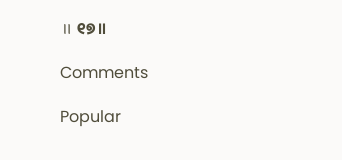॥ ୧୭॥

Comments

Popular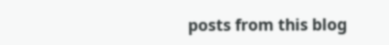posts from this blog